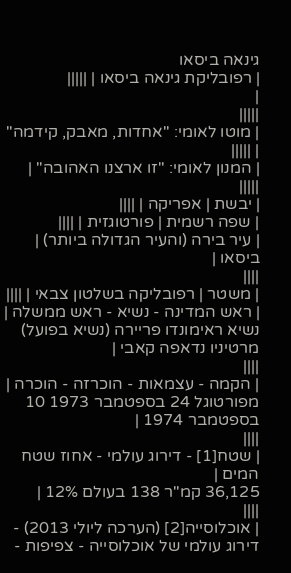גינאה ביסאו
| רפובליקת גינאה ביסאו | |||||
|
|||||
| מוטו לאומי: "אחדות, מאבק, קידמה" | |||||
| המנון לאומי: "זו ארצנו האהובה" | |||||
| יבשת | אפריקה | ||||
| שפה רשמית | פורטוגזית | ||||
| עיר בירה (והעיר הגדולה ביותר) |
ביסאו |
||||
| משטר | רפובליקה בשלטון צבאי | ||||
| ראש המדינה - נשיא - ראש ממשלה |
נשיא ראימונדו פריירה (נשיא בפועל) מרטיניו נדאפה קאבי |
||||
| הקמה - עצמאות - הוכרזה - הוכרה |
מפורטוגל 24 בספטמבר 1973 10 בספטמבר 1974 |
||||
| שטח[1] - דירוג עולמי - אחוז שטח המים |
36,125 קמ"ר 138 בעולם 12% |
||||
| אוכלוסייה[2] (הערכה ליולי 2013) - דירוג עולמי של אוכלוסייה - צפיפות -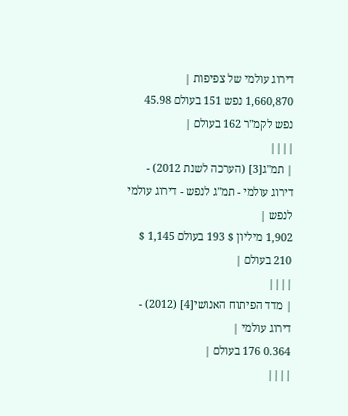דירוג עולמי של צפיפות |
1,660,870 נפש 151 בעולם 45.98 נפש לקמ"ר 162 בעולם |
||||
| תמ"ג[3] (הערכה לשנת 2012) - דירוג עולמי - תמ"ג לנפש - דירוג עולמי לנפש |
1,902 מיליון $ 193 בעולם 1,145 $ 210 בעולם |
||||
| מדד הפיתוח האנושי[4] (2012) - דירוג עולמי |
0.364 176 בעולם |
||||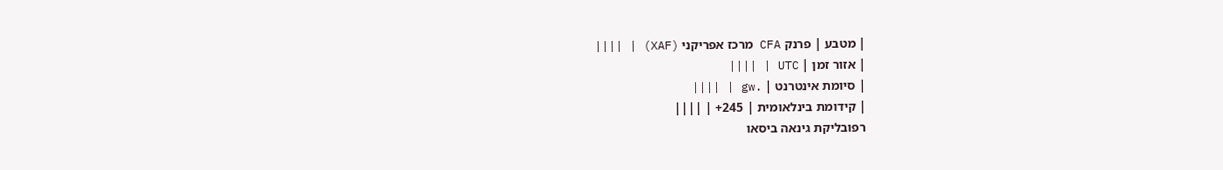| מטבע | פרנק CFA מרכז אפריקני (XAF) | ||||
| אזור זמן | UTC | ||||
| סיומת אינטרנט | .gw | ||||
| קידומת בינלאומית | 245+ | ||||
רפובליקת גינאה ביסאו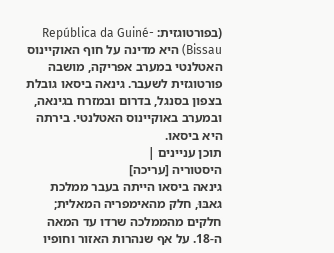(בפורטוגזית: República da Guiné-Bissau) היא מדינה על חוף האוקיינוס האטלנטי במערב אפריקה, מושבה פורטוגזית לשעבר. גינאה ביסאו גובלת בצפון בסנגל, בדרום ובמזרח בגינאה, ובמערב באוקיינוס האטלנטי. בירתה היא ביסאו.
תוכן עניינים |
היסטוריה [עריכה]
גינאה ביסאו הייתה בעבר ממלכת גאבּוּ, חלק מהאימפריה המאלית; חלקים מהממלכה שרדו עד המאה ה-18. על אף שנהרות האזור וחופיו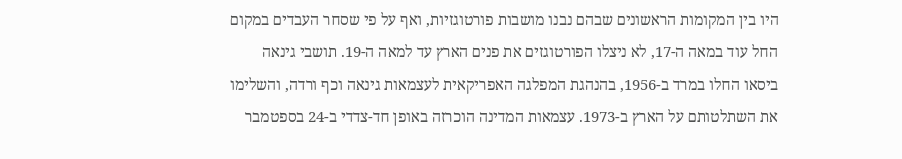היו בין המקומות הראשונים שבהם נבנו מושבות פורטוגזיות, ואף על פי שסחר העבדים במקום החל עוד במאה ה-17, לא ניצלו הפורטוגזים את פנים הארץ עד למאה ה-19. תושבי גינאה ביסאו החלו במרד ב-1956, בהנהגת המפלגה האפריקאית לעצמאות גינאה וכף ורדה, והשלימו את השתלטותם על הארץ ב-1973. עצמאות המדינה הוכרזה באופן חד-צדדי ב-24 בספטמבר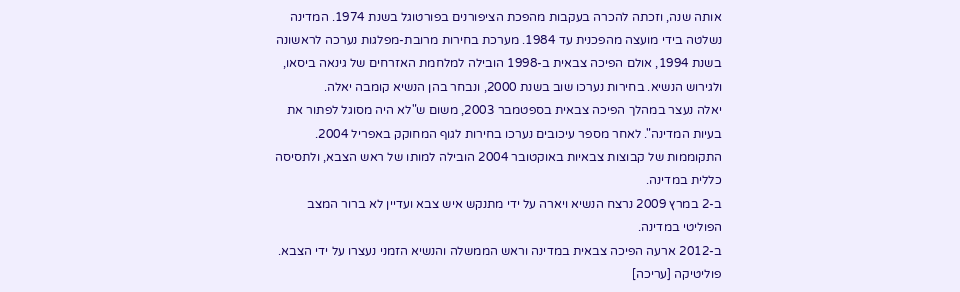אותה שנה, וזכתה להכרה בעקבות מהפכת הציפורנים בפורטוגל בשנת 1974. המדינה נשלטה בידי מועצה מהפכנית עד 1984. מערכת בחירות מרובת-מפלגות נערכה לראשונה בשנת 1994, אולם הפיכה צבאית ב-1998 הובילה למלחמת האזרחים של גינאה ביסאו, ולגירוש הנשיא. בחירות נערכו שוב בשנת 2000, ונבחר בהן הנשיא קומבה יאלה.
יאלה נעצר במהלך הפיכה צבאית בספטמבר 2003, משום ש"לא היה מסוגל לפתור את בעיות המדינה". לאחר מספר עיכובים נערכו בחירות לגוף המחוקק באפריל 2004. התקוממות של קבוצות צבאיות באוקטובר 2004 הובילה למותו של ראש הצבא, ולתסיסה כללית במדינה.
ב-2 במרץ 2009 נרצח הנשיא ויארה על ידי מתנקש איש צבא ועדיין לא ברור המצב הפוליטי במדינה.
ב-2012 ארעה הפיכה צבאית במדינה וראש הממשלה והנשיא הזמני נעצרו על ידי הצבא.
פוליטיקה [עריכה]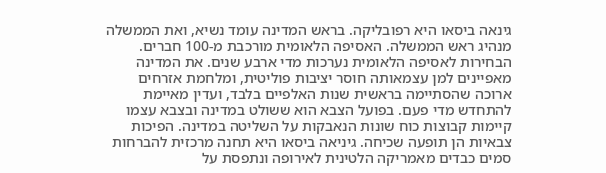גינאה ביסאו היא רפובליקה. בראש המדינה עומד נשיא, ואת הממשלה מנהיג ראש הממשלה. האסיפה הלאומית מורכבת מ-100 חברים. הבחירות לאסיפה הלאומית נערכות מדי ארבע שנים. את המדינה מאפיינים למן עצמאותה חוסר יציבות פוליטית, ומלחמת אזרחים ארוכה שהסתיימה בראשית שנות האלפיים בלבד, ועדין מאיימת להתחדש מדי פעם. בפועל הצבא הוא ששולט במדינה ובצבא עצמו קיימות קבוצות כוח שונות הנאבקות על השליטה במדינה. הפיכות צבאיות הן תופעה שכיחה. גיניאה ביסאו היא תחנה מרכזית להברחות סמים כבדים מאמריקה הלטינית לאירופה ונתפסת על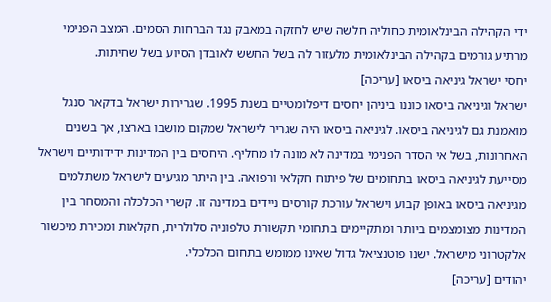ידי הקהילה הבינלאומית כחוליה חלשה שיש לחזקה במאבק נגד הברחות הסמים. המצב הפנימי מרתיע גורמים בקהילה הבינלאומית מלעזור לה בשל החשש לאובדן הסיוע בשל שחיתות.
יחסי ישראל גיניאה ביסאו [עריכה]
ישראל וגיניאה ביסאו כוננו ביניהן יחסים דיפלומטיים בשנת 1995. שגרירות ישראל בדקאר סנגל מואמנת גם לגיניאה ביסאו. לגיניאה ביסאו היה שגריר לישראל שמקום מושבו בארצו, אך בשנים האחרונות, בשל אי הסדר הפנימי במדינה לא מונה לו מחליף. היחסים בין המדינות ידידותיים וישראל מסייעת לגיניאה ביסאו בתחומים של פיתוח חקלאי ורפואה. בין היתר מגיעים לישראל משתלמים מגיניאה ביסאו באופן קבוע וישראל עורכת קורסים ניידים במדינה זו. קשרי הכלכלה והמסחר בין המדינות מצומצמים ביותר ומתקיימים בתחומי תקשורת טלפוניה סלולרית, חקלאות ומכירת מיכשור אלקטרוני מישראל. ישנו פוטנציאל גדול שאינו ממומש בתחום הכלכלי.
יהודים [עריכה]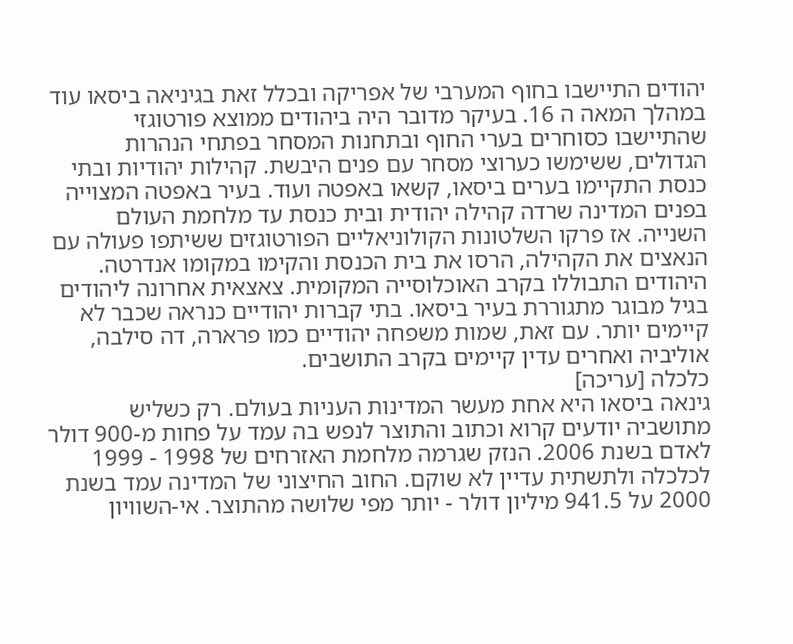יהודים התיישבו בחוף המערבי של אפריקה ובכלל זאת בגיניאה ביסאו עוד במהלך המאה ה 16. בעיקר מדובר היה ביהודים ממוצא פורטוגזי שהתיישבו כסוחרים בערי החוף ובתחנות המסחר בפתחי הנהרות הגדולים, ששימשו כערוצי מסחר עם פנים היבשת. קהילות יהודיות ובתי כנסת התקיימו בערים ביסאו, קשאו באפטה ועוד. בעיר באפטה המצוייה בפנים המדינה שרדה קהילה יהודית ובית כנסת עד מלחמת העולם השנייה. אז פרקו השלטונות הקולוניאליים הפורטוגזים ששיתפו פעולה עם הנאצים את הקהילה, הרסו את בית הכנסת והקימו במקומו אנדרטה. היהודים התבוללו בקרב האוכלוסייה המקומית. צאצאית אחרונה ליהודים בגיל מבוגר מתגוררת בעיר ביסאו. בתי קברות יהודיים כנראה שכבר לא קיימים יותר. עם זאת, שמות משפחה יהודיים כמו פרארה, דה סילבה, אוליביה ואחרים עדין קיימים בקרב התושבים.
כלכלה [עריכה]
גינאה ביסאו היא אחת מעשר המדינות העניות בעולם. רק כשליש מתושביה יודעים קרוא וכתוב והתוצר לנפש בה עמד על פחות מ-900 דולר לאדם בשנת 2006. הנזק שגרמה מלחמת האזרחים של 1998 - 1999 לכלכלה ולתשתית עדיין לא שוקם. החוב החיצוני של המדינה עמד בשנת 2000 על 941.5 מיליון דולר - יותר מפי שלושה מהתוצר. אי-השוויון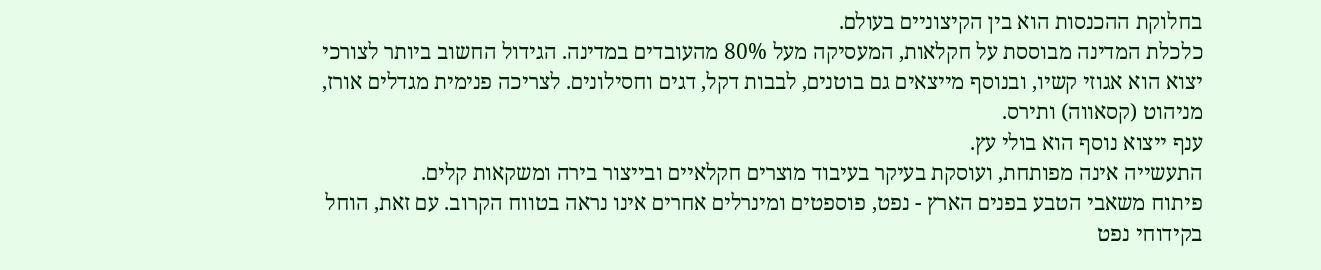בחלוקת ההכנסות הוא בין הקיצוניים בעולם.
כלכלת המדינה מבוססת על חקלאות, המעסיקה מעל 80% מהעובדים במדינה. הגידול החשוב ביותר לצורכי יצוא הוא אגוזי קשיו, ובנוסף מייצאים גם בוטנים, לבבות דקל, דגים וחסילונים. לצריכה פנימית מגדלים אורז, מניהוט (קסאווה) ותירס.
ענף ייצוא נוסף הוא בולי עץ.
התעשייה אינה מפותחת, ועוסקת בעיקר בעיבוד מוצרים חקלאיים ובייצור בירה ומשקאות קלים.
פיתוח משאבי הטבע בפנים הארץ - נפט, פוספטים ומינרלים אחרים אינו נראה בטווח הקרוב. עם זאת, הוחל בקידוחי נפט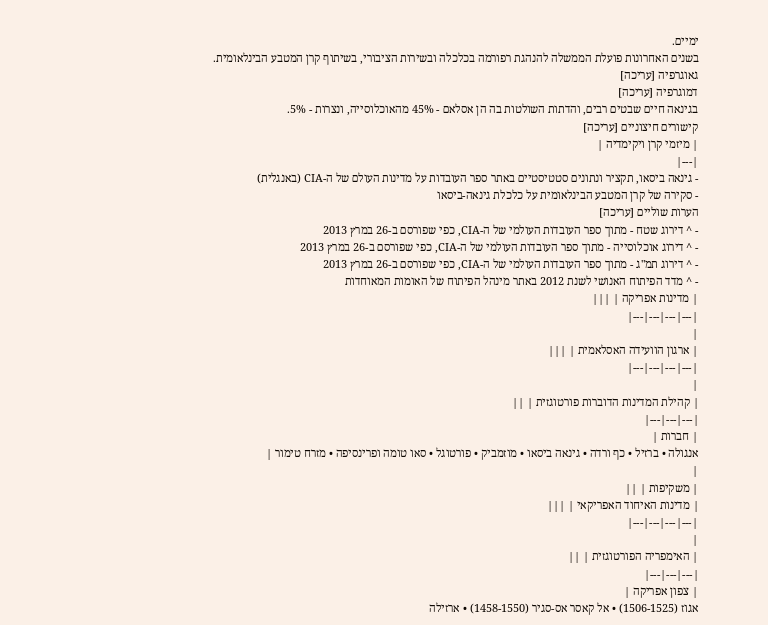ימיים.
בשנים האחרונות פועלת הממשלה להנהגת רפורמה בכלכלה ובשירות הציבורי, בשיתוף קרן המטבע הבינלאומית.
גאוגרפיה [עריכה]
דמוגרפיה [עריכה]
בגינאה חיים שבטים רבים, והדתות השולטות בה הן אסלאם - 45% מהאוכלוסייה, ונצרות - 5%.
קישורים חיצוניים [עריכה]
| מיזמי קרן ויקימדיה |
|---|
- גינאה ביסאו, תקציר ונתונים סטטיסטיים באתר ספר העובדות על מדינות העולם של ה-CIA (באנגלית)
- סקירה של קרן המטבע הבינלאומית על כלכלת גינאה-ביסאו
הערות שוליים [עריכה]
- ^ דירוג שטח - מתוך ספר העובדות העולמי של ה-CIA, כפי שפורסם ב-26 במרץ 2013
- ^ דירוג אוכלוסייה - מתוך ספר העובדות העולמי של ה-CIA, כפי שפורסם ב-26 במרץ 2013
- ^ דירוג תמ"ג - מתוך ספר העובדות העולמי של ה-CIA, כפי שפורסם ב-26 במרץ 2013
- ^ מדד הפיתוח האנושי לשנת 2012 באתר מינהל הפיתוח של האומות המאוחדות
| מדינות אפריקה | |||
|---|---|---|---|
|
| ארגון הוועידה האסלאמית | |||
|---|---|---|---|
|
| קהילת המדינות הדוברות פורטוגזית | ||
|---|---|---|
| חברות |
אנגולה • ברזיל • כף ורדה • גינאה ביסאו • מוזמביק • פורטוגל • סאו טומה ופרינסיפה • מזרח טימור |
|
| משקיפות | ||
| מדינות האיחוד האפריקאי | |||
|---|---|---|---|
|
| האימפריה הפורטוגזית | ||
|---|---|---|
| צפון אפריקה |
אגוז (1506-1525) • אל קאסר אס-סגיר (1458-1550) • ארזילה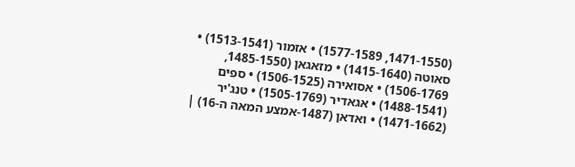(1471-1550, 1577-1589) • אזמור (1513-1541) • סאוטה (1415-1640) • מזאגאן (1485-1550, 1506-1769) • אסואירה (1506-1525) • ספים (1488-1541) • אגאדיר (1505-1769) • טנג'יר (1471-1662) • ואדאן (1487-אמצע המאה ה-16) |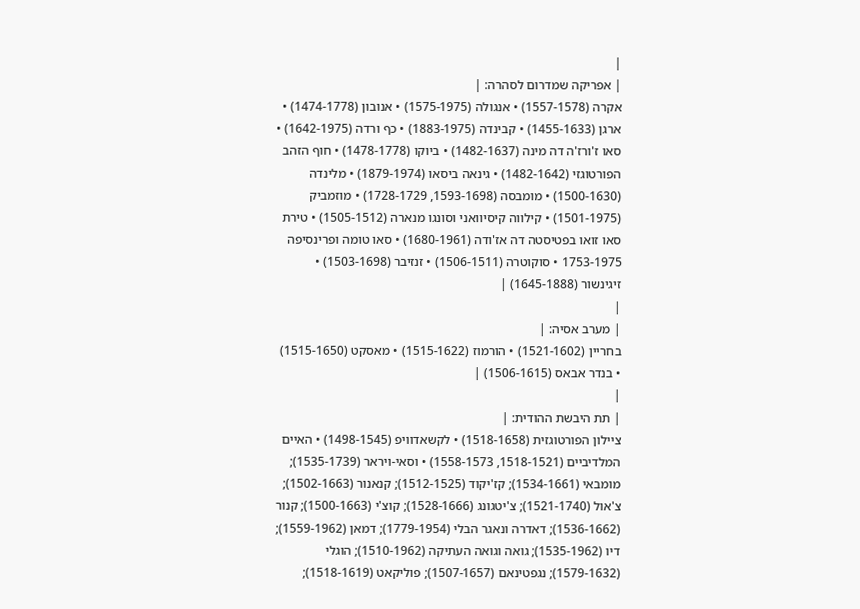|
| אפריקה שמדרום לסהרה: |
אקרה (1557-1578) • אנגולה (1575-1975) • אנובון (1474-1778) • ארגן (1455-1633) • קבינדה (1883-1975) • כף ורדה (1642-1975) • סאו ז'ורז'ה דה מינה (1482-1637) • ביוקו (1478-1778) • חוף הזהב הפורטוגזי (1482-1642) • גינאה ביסאו (1879-1974) • מלינדה (1500-1630) • מומבסה (1593-1698, 1728-1729) • מוזמביק (1501-1975) • קילווה קיסיוואני וסונגו מנארה (1505-1512) • טירת סאו זואו בפטיסטה דה אז'ודה (1680-1961) • סאו טומה ופרינסיפה 1753-1975 • סוקוטרה (1506-1511) • זנזיבר (1503-1698) • זיגינשור (1645-1888) |
|
| מערב אסיה: |
בחריין (1521-1602) • הורמוז (1515-1622) • מאסקט (1515-1650) • בנדר אבאס (1506-1615) |
|
| תת היבשת ההודית: |
ציילון הפורטוגזית (1518-1658) • לקשאדוויפ (1498-1545) • האיים המלדיביים (1518-1521, 1558-1573) • וסאי-ויראר (1535-1739); מומבאי (1534-1661); קז'יקוד (1512-1525); קנאנור (1502-1663); צ'אול (1521-1740); צ'יטגונג (1528-1666); קוצ'י (1500-1663); קנור (1536-1662); דאדרה ונאגר הבלי (1779-1954); דמאן (1559-1962); דיו (1535-1962); גואה וגואה העתיקה (1510-1962); הוגלי (1579-1632); נגפטינאם (1507-1657); פוליקאט (1518-1619);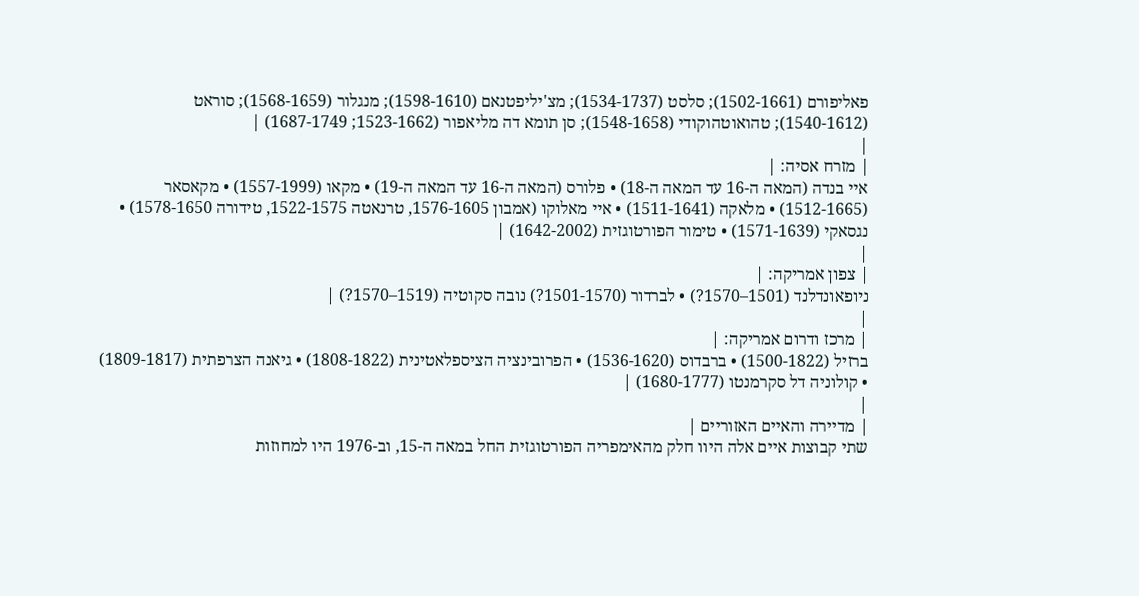פאליפורם (1502-1661); סלסט (1534-1737); מצ'יליפטנאם (1598-1610); מנגלור (1568-1659); סוראט (1540-1612); טהואוטהוקודי (1548-1658); סן תומא דה מליאפור (1523-1662; 1687-1749) |
|
| מזרח אסיה: |
איי בנדה (המאה ה-16 עד המאה ה-18) • פלורס (המאה ה-16 עד המאה ה-19) • מקאו (1557-1999) • מקאסאר (1512-1665) • מלאקה (1511-1641) • איי מאלוקו (אמבון 1576-1605, טרנאטה 1522-1575, טידורה 1578-1650) • נגסאקי (1571-1639) • טימור הפורטוגזית (1642-2002) |
|
| צפון אמריקה: |
ניופאונדלנד (1501–1570?) • לברדור (1501-1570?) נובה סקוטיה (1519–1570?) |
|
| מרכז ודרום אמריקה: |
ברזיל (1500-1822) • ברבדוס (1536-1620) • הפרובינציה הציספלאטינית (1808-1822) • גיאנה הצרפתית (1809-1817) • קולוניה דל סקרמנטו (1680-1777) |
|
| מדיירה והאיים האזוריים |
שתי קבוצות איים אלה היוו חלק מהאימפריה הפורטוגזית החל במאה ה-15, וב-1976 היו למחוזות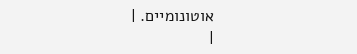אוטונומיים. |
|